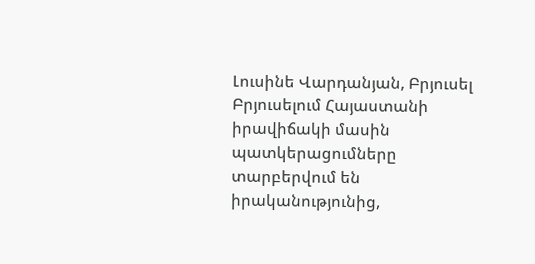Լուսինե Վարդանյան, Բրյուսել
Բրյուսելում Հայաստանի իրավիճակի մասին պատկերացումները տարբերվում են իրականությունից,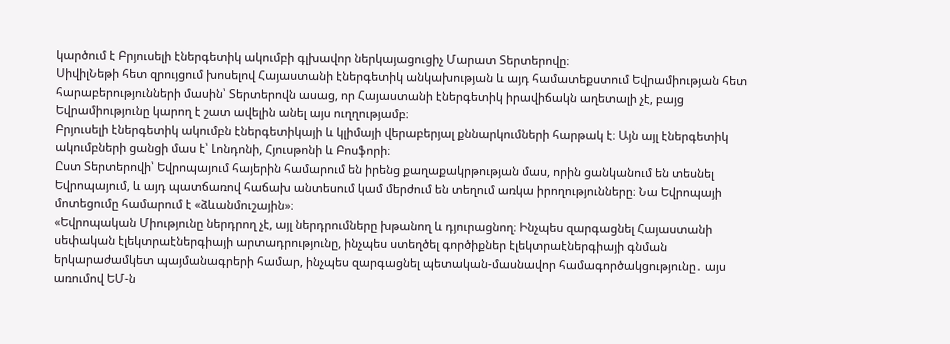կարծում է Բրյուսելի էներգետիկ ակումբի գլխավոր ներկայացուցիչ Մարատ Տերտերովը։
ՍիվիլՆեթի հետ զրույցում խոսելով Հայաստանի էներգետիկ անկախության և այդ համատեքստում Եվրամիության հետ հարաբերությունների մասին՝ Տերտերովն ասաց, որ Հայաստանի էներգետիկ իրավիճակն աղետալի չէ, բայց Եվրամիությունը կարող է շատ ավելին անել այս ուղղությամբ։
Բրյուսելի էներգետիկ ակումբն էներգետիկայի և կլիմայի վերաբերյալ քննարկումների հարթակ է։ Այն այլ էներգետիկ ակումբների ցանցի մաս է՝ Լոնդոնի, Հյուսթոնի և Բոսֆորի։
Ըստ Տերտերովի՝ Եվրոպայում հայերին համարում են իրենց քաղաքակրթության մաս, որին ցանկանում են տեսնել Եվրոպայում, և այդ պատճառով հաճախ անտեսում կամ մերժում են տեղում առկա իրողությունները։ Նա Եվրոպայի մոտեցումը համարում է «ձևանմուշային»։
«Եվրոպական Միությունը ներդրող չէ, այլ ներդրումները խթանող և դյուրացնող։ Ինչպես զարգացնել Հայաստանի սեփական էլեկտրաէներգիայի արտադրությունը, ինչպես ստեղծել գործիքներ էլեկտրաէներգիայի գնման երկարաժամկետ պայմանագրերի համար, ինչպես զարգացնել պետական-մասնավոր համագործակցությունը․ այս առումով ԵՄ-ն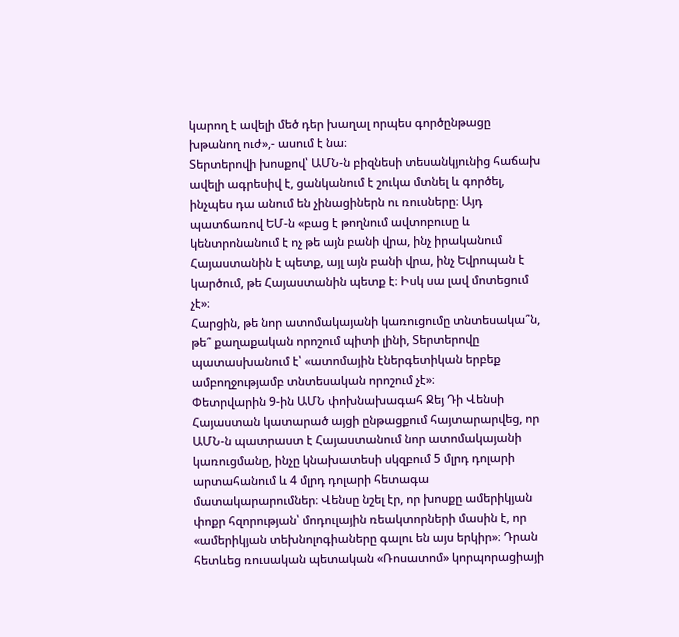կարող է ավելի մեծ դեր խաղալ որպես գործընթացը խթանող ուժ»,- ասում է նա։
Տերտերովի խոսքով՝ ԱՄՆ-ն բիզնեսի տեսանկյունից հաճախ ավելի ագրեսիվ է, ցանկանում է շուկա մտնել և գործել, ինչպես դա անում են չինացիներն ու ռուսները։ Այդ պատճառով ԵՄ-ն «բաց է թողնում ավտոբուսը և կենտրոնանում է ոչ թե այն բանի վրա, ինչ իրականում Հայաստանին է պետք, այլ այն բանի վրա, ինչ Եվրոպան է կարծում, թե Հայաստանին պետք է։ Իսկ սա լավ մոտեցում չէ»։
Հարցին, թե նոր ատոմակայանի կառուցումը տնտեսակա՞ն, թե՞ քաղաքական որոշում պիտի լինի, Տերտերովը պատասխանում է՝ «ատոմային էներգետիկան երբեք ամբողջությամբ տնտեսական որոշում չէ»։
Փետրվարին 9-ին ԱՄՆ փոխնախագահ Ջեյ Դի Վենսի Հայաստան կատարած այցի ընթացքում հայտարարվեց, որ ԱՄՆ-ն պատրաստ է Հայաստանում նոր ատոմակայանի կառուցմանը, ինչը կնախատեսի սկզբում 5 մլրդ դոլարի արտահանում և 4 մլրդ դոլարի հետագա մատակարարումներ։ Վենսը նշել էր, որ խոսքը ամերիկյան փոքր հզորության՝ մոդուլային ռեակտորների մասին է, որ «ամերիկյան տեխնոլոգիաները գալու են այս երկիր»։ Դրան հետևեց ռուսական պետական «Ռոսատոմ» կորպորացիայի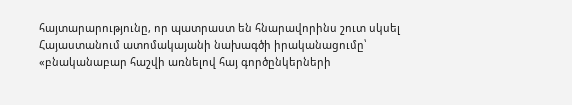հայտարարությունը, որ պատրաստ են հնարավորինս շուտ սկսել Հայաստանում ատոմակայանի նախագծի իրականացումը՝ «բնականաբար հաշվի առնելով հայ գործընկերների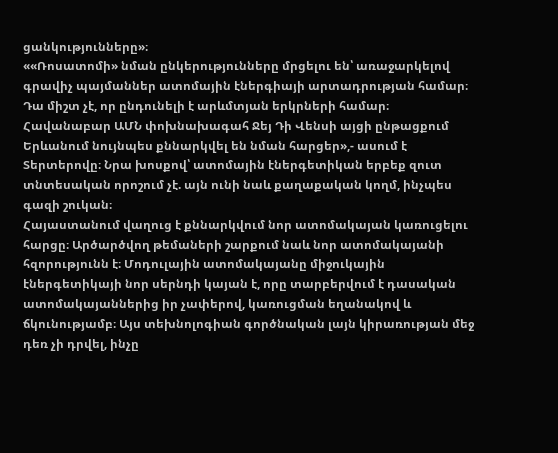ցանկությունները»։
««Ռոսատոմի» նման ընկերությունները մրցելու են՝ առաջարկելով գրավիչ պայմաններ ատոմային էներգիայի արտադրության համար։ Դա միշտ չէ, որ ընդունելի է արևմտյան երկրների համար։ Հավանաբար ԱՄՆ փոխնախագահ Ջեյ Դի Վենսի այցի ընթացքում Երևանում նույնպես քննարկվել են նման հարցեր»,- ասում է Տերտերովը։ Նրա խոսքով՝ ատոմային էներգետիկան երբեք զուտ տնտեսական որոշում չէ. այն ունի նաև քաղաքական կողմ, ինչպես գազի շուկան։
Հայաստանում վաղուց է քննարկվում նոր ատոմակայան կառուցելու հարցը։ Արծարծվող թեմաների շարքում նաև նոր ատոմակայանի հզորությունն է։ Մոդուլային ատոմակայանը միջուկային էներգետիկայի նոր սերնդի կայան է, որը տարբերվում է դասական ատոմակայաններից իր չափերով, կառուցման եղանակով և ճկունությամբ։ Այս տեխնոլոգիան գործնական լայն կիրառության մեջ դեռ չի դրվել, ինչը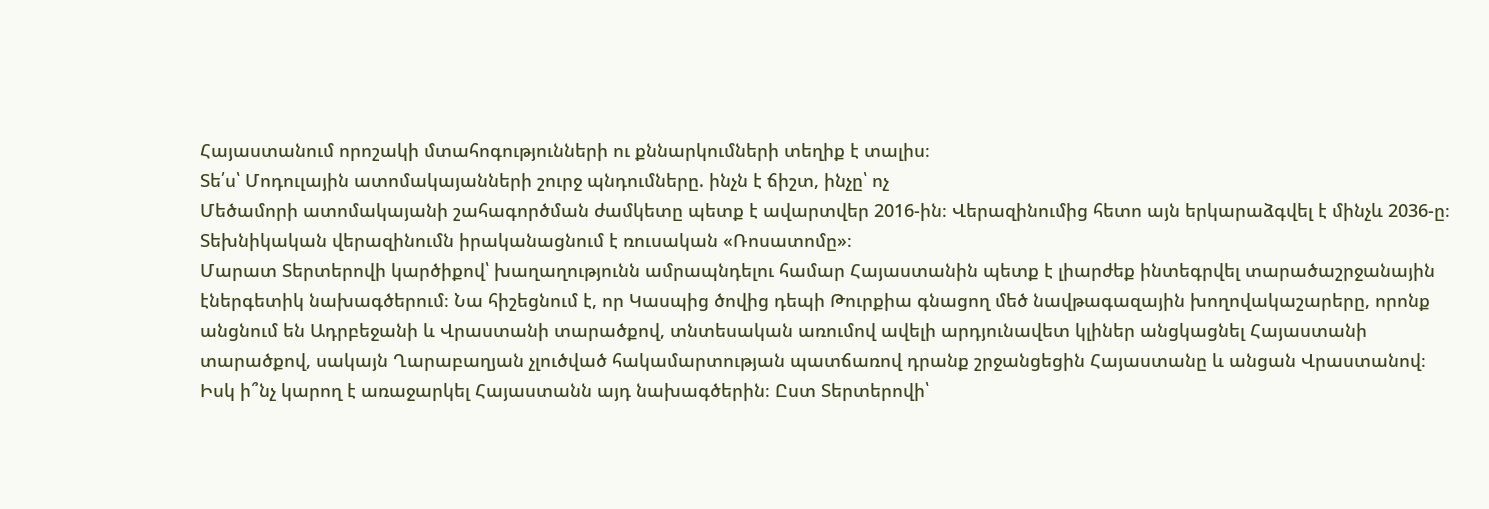Հայաստանում որոշակի մտահոգությունների ու քննարկումների տեղիք է տալիս։
Տե՛ս՝ Մոդուլային ատոմակայանների շուրջ պնդումները. ինչն է ճիշտ, ինչը՝ ոչ
Մեծամորի ատոմակայանի շահագործման ժամկետը պետք է ավարտվեր 2016-ին։ Վերազինումից հետո այն երկարաձգվել է մինչև 2036-ը։ Տեխնիկական վերազինումն իրականացնում է ռուսական «Ռոսատոմը»։
Մարատ Տերտերովի կարծիքով՝ խաղաղությունն ամրապնդելու համար Հայաստանին պետք է լիարժեք ինտեգրվել տարածաշրջանային էներգետիկ նախագծերում։ Նա հիշեցնում է, որ Կասպից ծովից դեպի Թուրքիա գնացող մեծ նավթագազային խողովակաշարերը, որոնք անցնում են Ադրբեջանի և Վրաստանի տարածքով, տնտեսական առումով ավելի արդյունավետ կլիներ անցկացնել Հայաստանի տարածքով, սակայն Ղարաբաղյան չլուծված հակամարտության պատճառով դրանք շրջանցեցին Հայաստանը և անցան Վրաստանով։
Իսկ ի՞նչ կարող է առաջարկել Հայաստանն այդ նախագծերին։ Ըստ Տերտերովի՝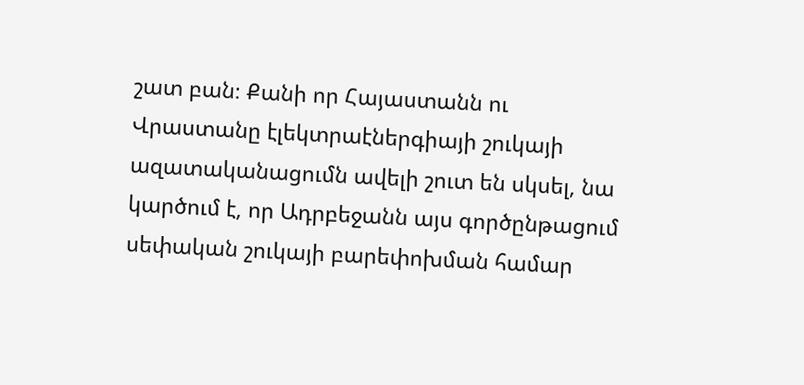շատ բան։ Քանի որ Հայաստանն ու Վրաստանը էլեկտրաէներգիայի շուկայի ազատականացումն ավելի շուտ են սկսել, նա կարծում է, որ Ադրբեջանն այս գործընթացում սեփական շուկայի բարեփոխման համար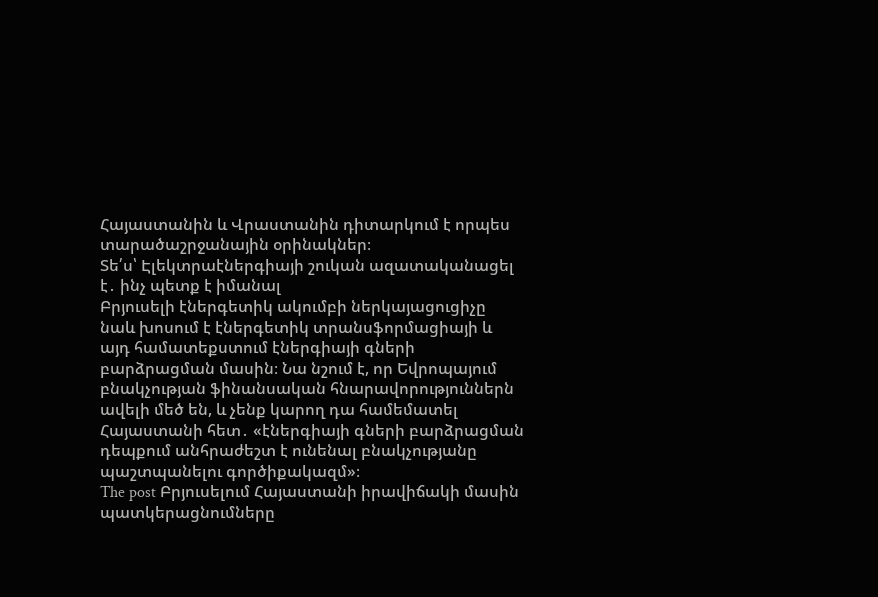Հայաստանին և Վրաստանին դիտարկում է որպես տարածաշրջանային օրինակներ։
Տե՛ս՝ Էլեկտրաէներգիայի շուկան ազատականացել է․ ինչ պետք է իմանալ
Բրյուսելի էներգետիկ ակումբի ներկայացուցիչը նաև խոսում է էներգետիկ տրանսֆորմացիայի և այդ համատեքստում էներգիայի գների բարձրացման մասին։ Նա նշում է, որ Եվրոպայում բնակչության ֆինանսական հնարավորություններն ավելի մեծ են, և չենք կարող դա համեմատել Հայաստանի հետ․ «էներգիայի գների բարձրացման դեպքում անհրաժեշտ է ունենալ բնակչությանը պաշտպանելու գործիքակազմ»։
The post Բրյուսելում Հայաստանի իրավիճակի մասին պատկերացնումները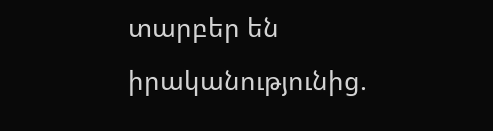տարբեր են իրականությունից.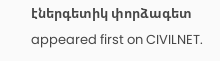էներգետիկ փորձագետ appeared first on CIVILNET.